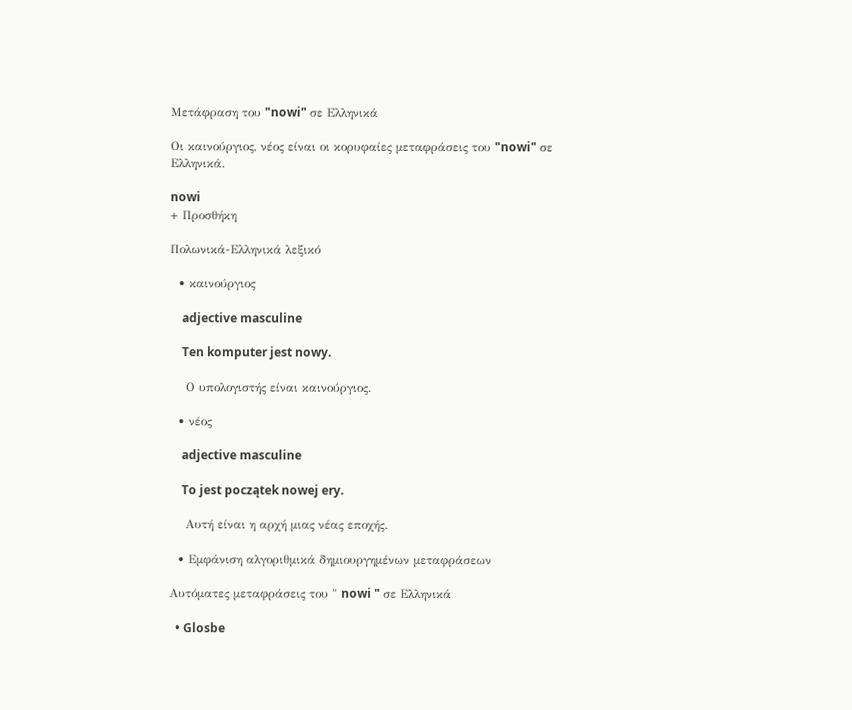Μετάφραση του "nowi" σε Ελληνικά

Οι καινούργιος, νέος είναι οι κορυφαίες μεταφράσεις του "nowi" σε Ελληνικά.

nowi
+ Προσθήκη

Πολωνικά-Ελληνικά λεξικό

  • καινούργιος

    adjective masculine

    Ten komputer jest nowy.

    Ο υπολογιστής είναι καινούργιος.

  • νέος

    adjective masculine

    To jest początek nowej ery.

    Αυτή είναι η αρχή μιας νέας εποχής.

  • Εμφάνιση αλγοριθμικά δημιουργημένων μεταφράσεων

Αυτόματες μεταφράσεις του " nowi " σε Ελληνικά

  • Glosbe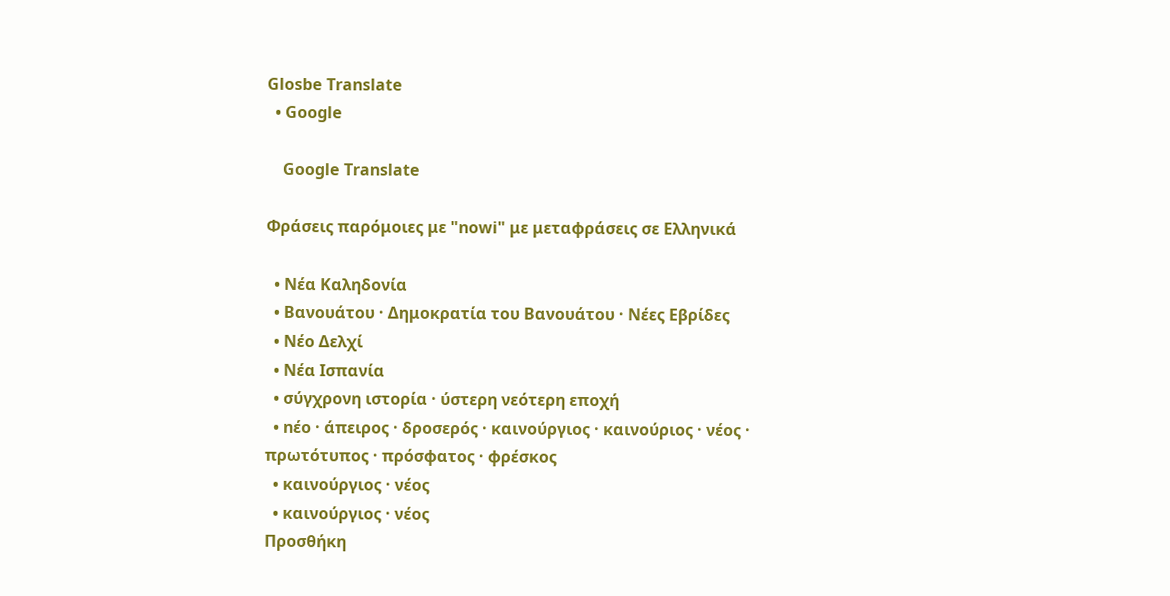Glosbe Translate
  • Google

    Google Translate

Φράσεις παρόμοιες με "nowi" με μεταφράσεις σε Ελληνικά

  • Νέα Καληδονία
  • Βανουάτου · Δημοκρατία του Βανουάτου · Νέες Εβρίδες
  • Νέο Δελχί
  • Νέα Ισπανία
  • σύγχρονη ιστορία · ύστερη νεότερη εποχή
  • nέο · άπειρος · δροσερός · καινούργιος · καινούριος · νέος · πρωτότυπος · πρόσφατος · φρέσκος
  • καινούργιος · νέος
  • καινούργιος · νέος
Προσθήκη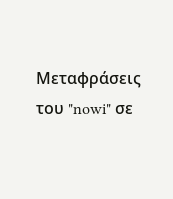Μεταφράσεις του "nowi" σε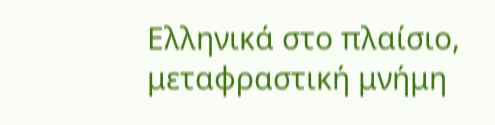Ελληνικά στο πλαίσιο, μεταφραστική μνήμη